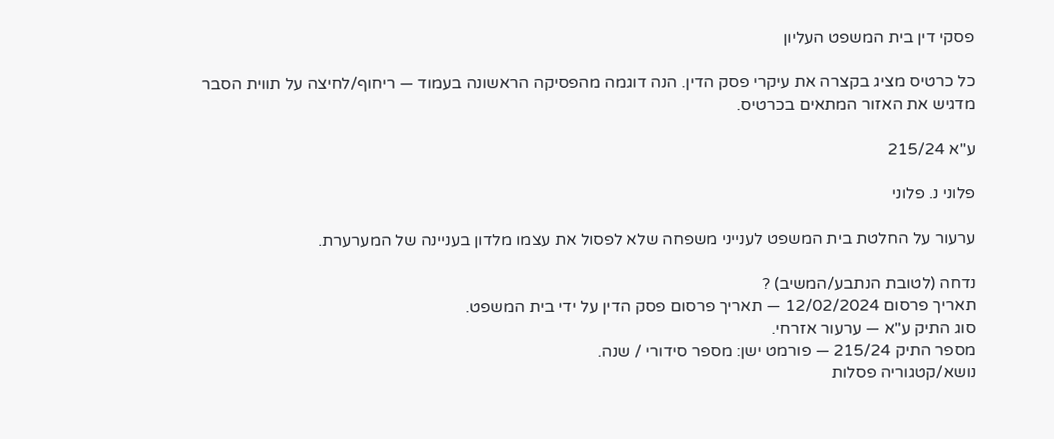פסקי דין בית המשפט העליון

כל כרטיס מציג בקצרה את עיקרי פסק הדין. הנה דוגמה מהפסיקה הראשונה בעמוד — ריחוף/לחיצה על תווית הסבר מדגיש את האזור המתאים בכרטיס.

ע"א 215/24

פלוני נ. פלוני

ערעור על החלטת בית המשפט לענייני משפחה שלא לפסול את עצמו מלדון בעניינה של המערערת.

נדחה (לטובת הנתבע/המשיב) ?
תאריך פרסום 12/02/2024 — תאריך פרסום פסק הדין על ידי בית המשפט.
סוג התיק ע"א — ערעור אזרחי.
מספר התיק 215/24 — פורמט ישן: מספר סידורי / שנה.
נושא/קטגוריה פסלות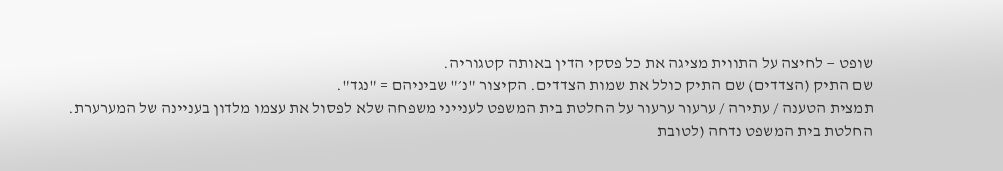שופט — לחיצה על התווית מציגה את כל פסקי הדין באותה קטגוריה.
שם התיק (הצדדים) שם התיק כולל את שמות הצדדים. הקיצור "נ׳" שביניהם = "נגד".
תמצית הטענה / עתירה / ערעור ערעור על החלטת בית המשפט לענייני משפחה שלא לפסול את עצמו מלדון בעניינה של המערערת.
החלטת בית המשפט נדחה (לטובת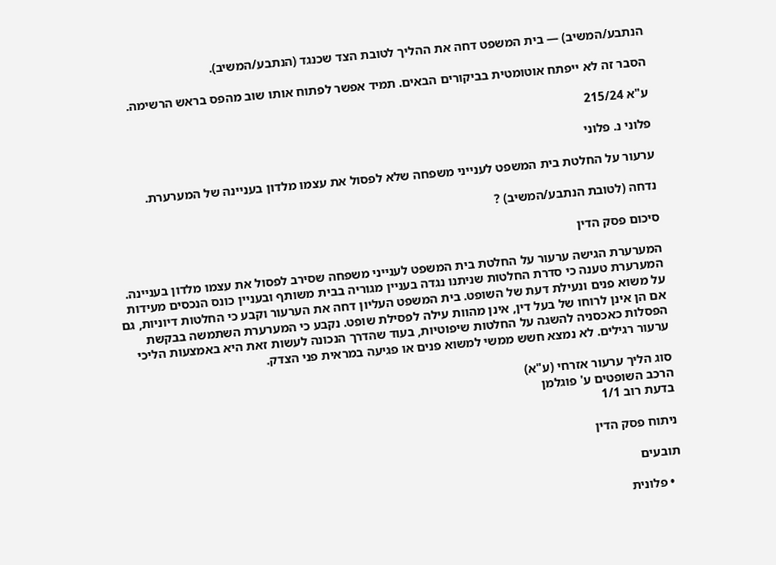הנתבע/המשיב) — בית המשפט דחה את ההליך לטובת הצד שכנגד (הנתבע/המשיב).

הסבר זה לא ייפתח אוטומטית בביקורים הבאים. תמיד אפשר לפתוח אותו שוב מהפס בראש הרשימה.

ע"א 215/24

פלוני נ. פלוני

ערעור על החלטת בית המשפט לענייני משפחה שלא לפסול את עצמו מלדון בעניינה של המערערת.

נדחה (לטובת הנתבע/המשיב) ?

סיכום פסק הדין

המערערת הגישה ערעור על החלטת בית המשפט לענייני משפחה שסירב לפסול את עצמו מלדון בעניינה. המערערת טענה כי סדרת החלטות שניתנו נגדה בעניין מגוריה בבית משותף ובעניין כונס הנכסים מעידות על משוא פנים ונעילת דעת של השופט. בית המשפט העליון דחה את הערעור וקבע כי החלטות דיוניות, גם אם הן אינן לרוחו של בעל דין, אינן מהוות עילה לפסילת שופט. נקבע כי המערערת השתמשה בבקשת הפסלות כאכסניה להשגה על החלטות שיפוטיות, בעוד שהדרך הנכונה לעשות זאת היא באמצעות הליכי ערעור רגילים. לא נמצא חשש ממשי למשוא פנים או פגיעה במראית פני הצדק.

סוג הליך ערעור אזרחי (ע"א)
הרכב השופטים ע' פוגלמן
בדעת רוב 1/1

ניתוח פסק הדין

תובעים

  • פלונית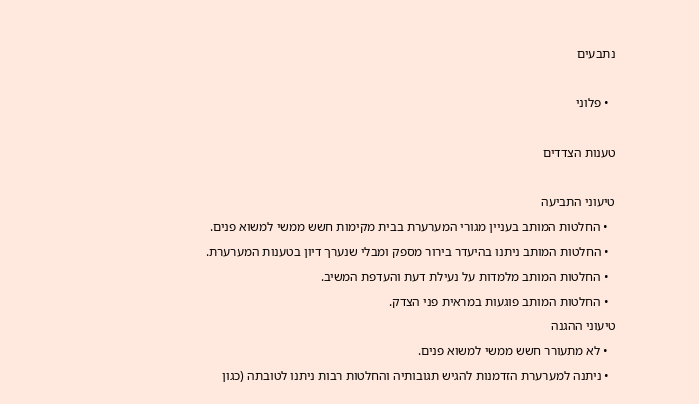נתבעים

  • פלוני

טענות הצדדים

טיעוני התביעה
  • החלטות המותב בעניין מגורי המערערת בבית מקימות חשש ממשי למשוא פנים.
  • החלטות המותב ניתנו בהיעדר בירור מספק ומבלי שנערך דיון בטענות המערערת.
  • החלטות המותב מלמדות על נעילת דעת והעדפת המשיב.
  • החלטות המותב פוגעות במראית פני הצדק.
טיעוני ההגנה
  • לא מתעורר חשש ממשי למשוא פנים.
  • ניתנה למערערת הזדמנות להגיש תגובותיה והחלטות רבות ניתנו לטובתה (כגון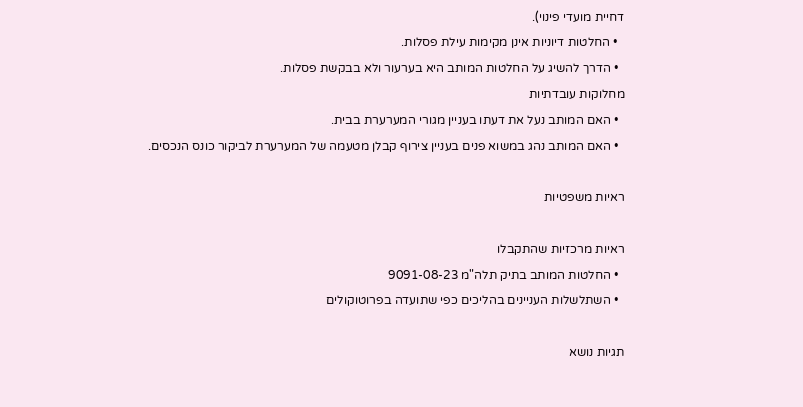דחיית מועדי פינוי).
  • החלטות דיוניות אינן מקימות עילת פסלות.
  • הדרך להשיג על החלטות המותב היא בערעור ולא בבקשת פסלות.
מחלוקות עובדתיות
  • האם המותב נעל את דעתו בעניין מגורי המערערת בבית.
  • האם המותב נהג במשוא פנים בעניין צירוף קבלן מטעמה של המערערת לביקור כונס הנכסים.

ראיות משפטיות

ראיות מרכזיות שהתקבלו
  • החלטות המותב בתיק תלה"מ 9091-08-23
  • השתלשלות העניינים בהליכים כפי שתועדה בפרוטוקולים

תגיות נושא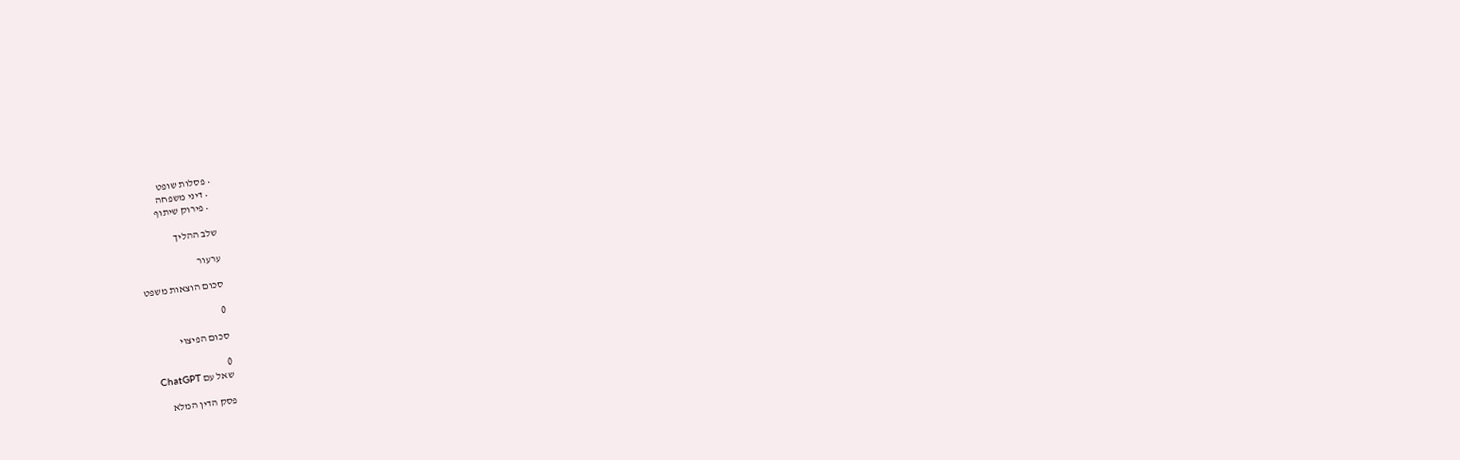• פסלות שופט
  • דיני משפחה
  • פירוק שיתוף

שלב ההליך

ערעור

סכום הוצאות משפט

0

סכום הפיצוי

0
שאל עם ChatGPT

פסק הדין המלא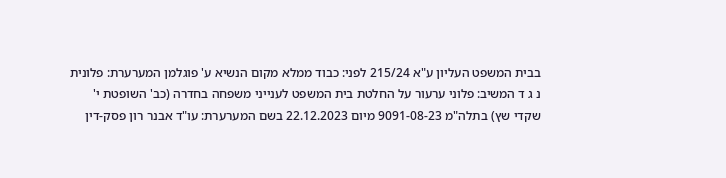בבית המשפט העליון ע"א 215/24 לפני: כבוד ממלא מקום הנשיא ע' פוגלמן המערערת: פלונית נ ג ד המשיב: פלוני ערעור על החלטת בית המשפט לענייני משפחה בחדרה (כב' השופטת י' שקדי שץ) בתלה"מ 9091-08-23 מיום 22.12.2023 בשם המערערת: עו"ד אבנר רון פסק-דין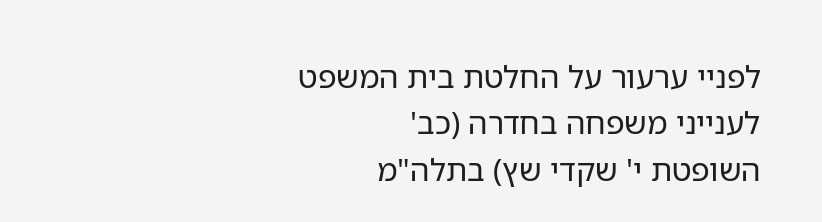לפניי ערעור על החלטת בית המשפט לענייני משפחה בחדרה (כב' השופטת י' שקדי שץ) בתלה"מ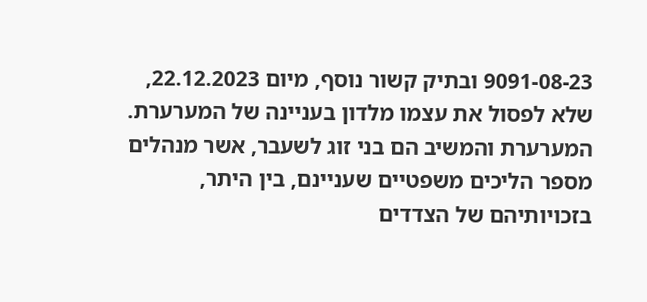9091-08-23 ובתיק קשור נוסף, מיום 22.12.2023, שלא לפסול את עצמו מלדון בעניינה של המערערת. המערערת והמשיב הם בני זוג לשעבר, אשר מנהלים מספר הליכים משפטיים שעניינם, בין היתר, בזכויותיהם של הצדדים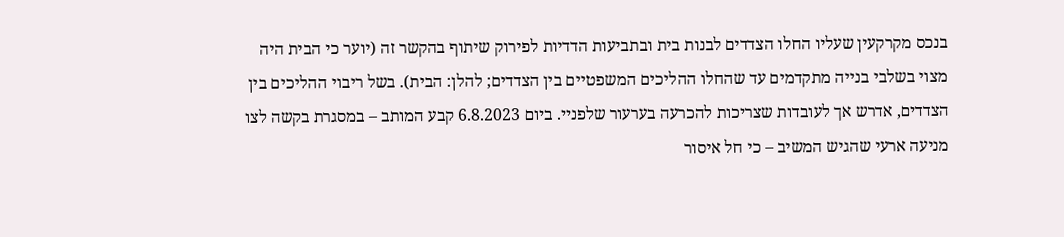בנכס מקרקעין שעליו החלו הצדדים לבנות בית ובתביעות הדדיות לפירוק שיתוף בהקשר זה (יוער כי הבית היה מצוי בשלבי בנייה מתקדמים עד שהחלו ההליכים המשפטיים בין הצדדים; להלן: הבית). בשל ריבוי ההליכים בין הצדדים, אדרש אך לעובדות שצריכות להכרעה בערעור שלפניי. ביום 6.8.2023 קבע המותב – במסגרת בקשה לצו מניעה ארעי שהגיש המשיב – כי חל איסור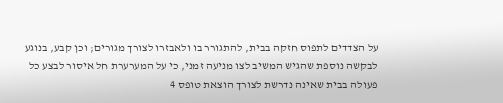על הצדדים לתפוס חזקה בבית, להתגורר בו ולאבזרו לצורך מגורים; וכן קבע, בנוגע לבקשה נוספת שהגיש המשיב לצו מניעה זמני, כי על המערערת חל איסור לבצע כל פעולה בבית שאינה נדרשת לצורך הוצאת טופס 4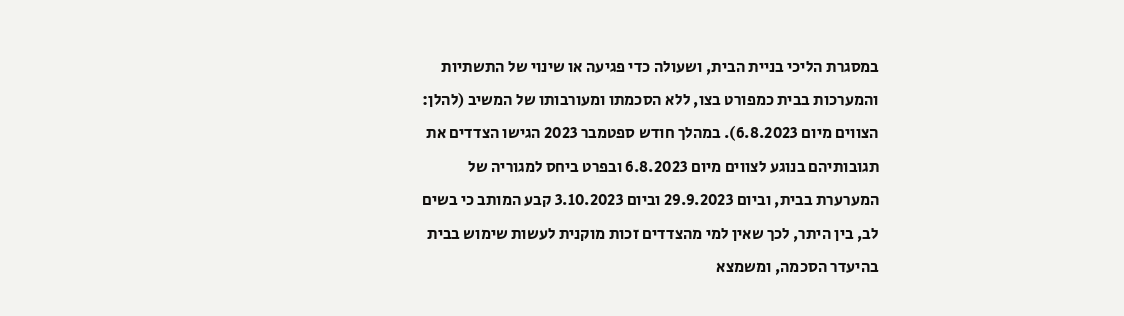במסגרת הליכי בניית הבית, ושעולה כדי פגיעה או שינוי של התשתיות והמערכות בבית כמפורט בצו, ללא הסכמתו ומעורבותו של המשיב (להלן: הצווים מיום 6.8.2023). במהלך חודש ספטמבר 2023 הגישו הצדדים את תגובותיהם בנוגע לצווים מיום 6.8.2023 ובפרט ביחס למגוריה של המערערת בבית, וביום 29.9.2023 וביום 3.10.2023 קבע המותב כי בשים לב, בין היתר, לכך שאין למי מהצדדים זכות מוקנית לעשות שימוש בבית בהיעדר הסכמה, ומשמצא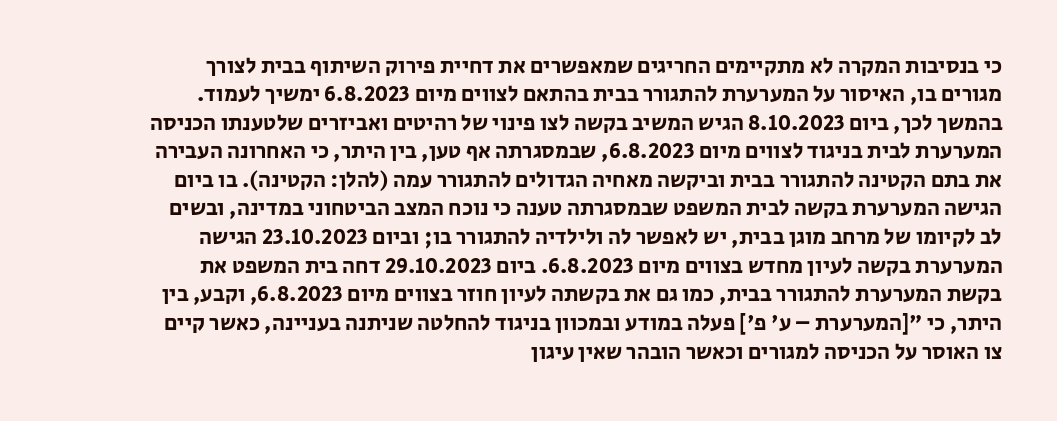כי בנסיבות המקרה לא מתקיימים החריגים שמאפשרים את דחיית פירוק השיתוף בבית לצורך מגורים בו, האיסור על המערערת להתגורר בבית בהתאם לצווים מיום 6.8.2023 ימשיך לעמוד. בהמשך לכך, ביום 8.10.2023 הגיש המשיב בקשה לצו פינוי של רהיטים ואביזרים שלטענתו הכניסה המערערת לבית בניגוד לצווים מיום 6.8.2023, שבמסגרתה אף טען, בין היתר, כי האחרונה העבירה את בתם הקטינה להתגורר בבית וביקשה מאחיה הגדולים להתגורר עמה (להלן: הקטינה). בו ביום הגישה המערערת בקשה לבית המשפט שבמסגרתה טענה כי נוכח המצב הביטחוני במדינה, ובשים לב לקיומו של מרחב מוגן בבית, יש לאפשר לה ולילדיה להתגורר בו; וביום 23.10.2023 הגישה המערערת בקשה לעיון מחדש בצווים מיום 6.8.2023. ביום 29.10.2023 דחה בית המשפט את בקשת המערערת להתגורר בבית, כמו גם את בקשתה לעיון חוזר בצווים מיום 6.8.2023, וקבע, בין היתר, כי "[המערערת – ע' פ'] פעלה במודע ובמכוון בניגוד להחלטה שניתנה בעניינה, כאשר קיים צו האוסר על הכניסה למגורים וכאשר הובהר שאין עיגון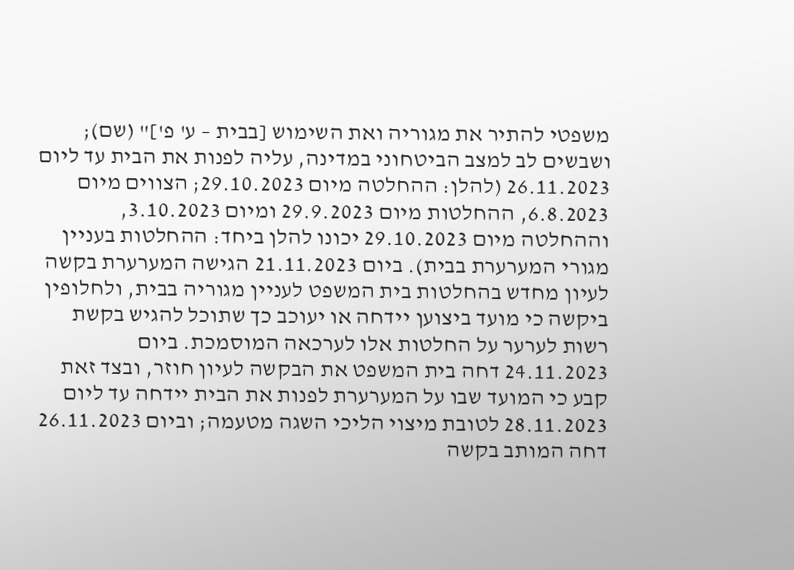משפטי להתיר את מגוריה ואת השימוש [בבית – ע' פ']" (שם); ושבשים לב למצב הביטחוני במדינה, עליה לפנות את הבית עד ליום 26.11.2023 (להלן: ההחלטה מיום 29.10.2023; הצווים מיום 6.8.2023, ההחלטות מיום 29.9.2023 ומיום 3.10.2023, וההחלטה מיום 29.10.2023 יכונו להלן ביחד: ההחלטות בעניין מגורי המערערת בבית). ביום 21.11.2023 הגישה המערערת בקשה לעיון מחדש בהחלטות בית המשפט לעניין מגוריה בבית, ולחלופין ביקשה כי מועד ביצוען יידחה או יעוכב כך שתוכל להגיש בקשת רשות לערער על החלטות אלו לערכאה המוסמכת. ביום 24.11.2023 דחה בית המשפט את הבקשה לעיון חוזר, ובצד זאת קבע כי המועד שבו על המערערת לפנות את הבית יידחה עד ליום 28.11.2023 לטובת מיצוי הליכי השגה מטעמה; וביום 26.11.2023 דחה המותב בקשה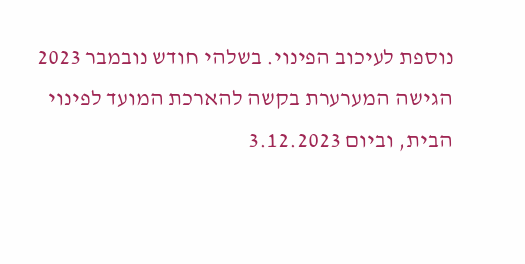נוספת לעיכוב הפינוי. בשלהי חודש נובמבר 2023 הגישה המערערת בקשה להארכת המועד לפינוי הבית, וביום 3.12.2023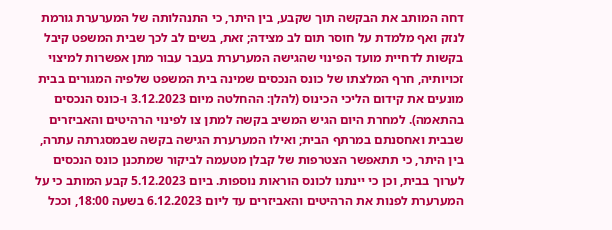דחה המותב את הבקשה תוך שקבע, בין היתר, כי התנהלותה של המערערת גורמת לנזק ואף מלמדת על חוסר תום לב מצידה; זאת, בשים לב לכך שבית המשפט קיבל בקשות לדחיית מועד הפינוי שהגישה המערערת בעבר עבור מתן אפשרות למיצוי זכויותיה, חרף המלצתו של כונס הנכסים שמינה בית המשפט שלפיה המגורים בבית מונעים את קידום הליכי הכינוס (להלן: ההחלטה מיום 3.12.2023 ו-כונס הנכסים בהתאמה). למחרת היום הגיש המשיב בקשה למתן צו לפינוי הרהיטים והאביזרים שבבית ואחסנתם במרתף הבית; ואילו המערערת הגישה בקשה שבמסגרתה עתרה, בין היתר, כי תתאפשר הצטרפות של קבלן מטעמה לביקור שמתכנן כונס הנכסים לערוך בבית, וכן כי יינתנו לכונס הוראות נוספות. ביום 5.12.2023 קבע המותב כי על המערערת לפנות את הרהיטים והאביזרים עד ליום 6.12.2023 בשעה 18:00, וככל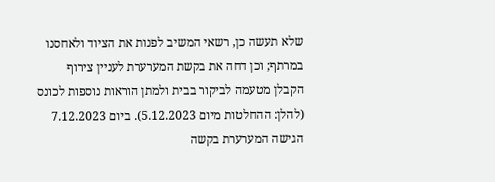שלא תעשה כן, רשאי המשיב לפנות את הציוד ולאחסנו במרתף; וכן דחה את בקשת המערערת לעניין צירוף הקבלן מטעמה לביקור בבית ולמתן הוראות נוספות לכונס (להלן: ההחלטות מיום 5.12.2023). ביום 7.12.2023 הגישה המערערת בקשה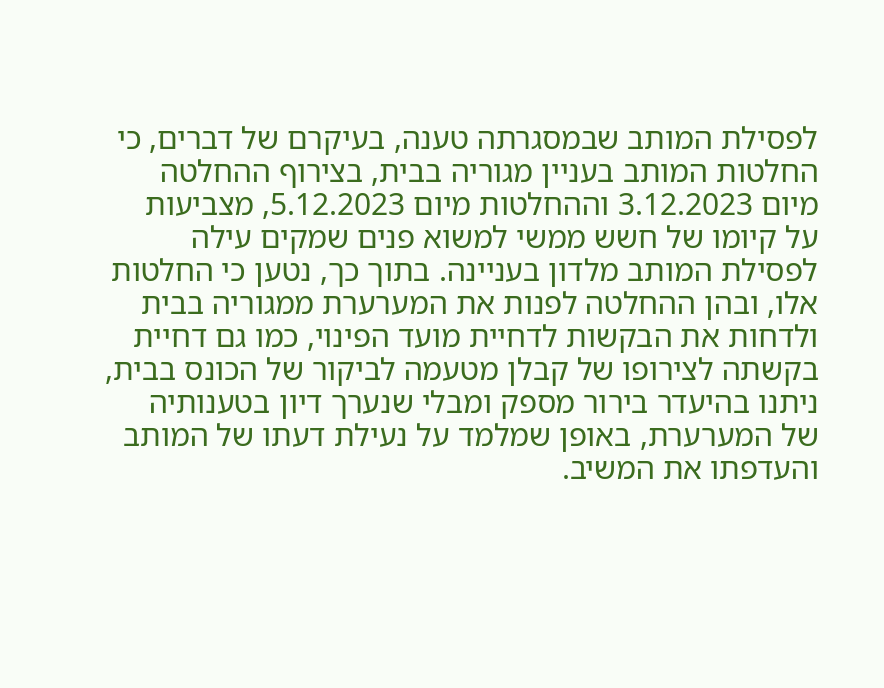לפסילת המותב שבמסגרתה טענה, בעיקרם של דברים, כי החלטות המותב בעניין מגוריה בבית, בצירוף ההחלטה מיום 3.12.2023 וההחלטות מיום 5.12.2023, מצביעות על קיומו של חשש ממשי למשוא פנים שמקים עילה לפסילת המותב מלדון בעניינה. בתוך כך, נטען כי החלטות אלו, ובהן ההחלטה לפנות את המערערת ממגוריה בבית ולדחות את הבקשות לדחיית מועד הפינוי, כמו גם דחיית בקשתה לצירופו של קבלן מטעמה לביקור של הכונס בבית, ניתנו בהיעדר בירור מספק ומבלי שנערך דיון בטענותיה של המערערת, באופן שמלמד על נעילת דעתו של המותב והעדפתו את המשיב.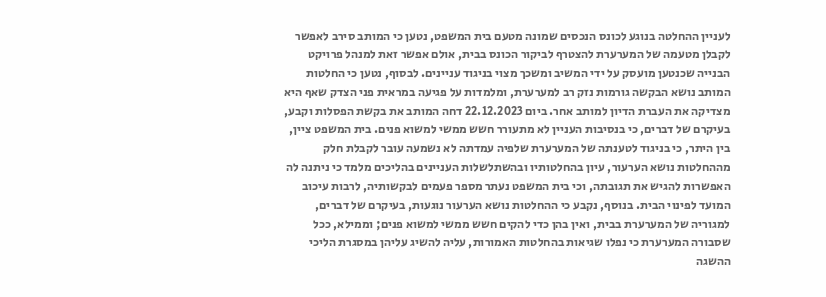לעניין ההחלטה בנוגע לכונס הנכסים שמונה מטעם בית המשפט, נטען כי המותב סירב לאפשר לקבלן מטעמה של המערערת להצטרף לביקור הכונס בבית, אולם אפשר זאת למנהל פרויקט הבנייה שכנטען מועסק על ידי המשיב ומשכך מצוי בניגוד עניינים. לבסוף, נטען כי החלטות המותב נושא הבקשה גורמות נזק רב למערערת, ומלמדות על פגיעה במראית פני הצדק שאף היא מצדיקה את העברת הדיון למותב אחר. ביום 22.12.2023 דחה המותב את בקשת הפסלות וקבע, בעיקרם של דברים, כי בנסיבות העניין לא מתעורר חשש ממשי למשוא פנים. בית המשפט ציין, בין היתר, כי בניגוד לטענתה של המערערת שלפיה עמדתה לא נשמעה עובר לקבלת חלק מההחלטות נושא הערעור, עיון בהחלטותיו ובהשתלשלות העניינים בהליכים מלמד כי ניתנה לה האפשרות להגיש את תגובתה, וכי בית המשפט נעתר מספר פעמים לבקשותיה, לרבות עיכוב המועד לפינוי הבית. בנוסף, נקבע כי ההחלטות נושא הערעור נוגעות, בעיקרם של דברים, למגוריה של המערערת בבית, ואין בהן כדי להקים חשש ממשי למשוא פנים; וממילא, ככל שסבורה המערערת כי נפלו שגיאות בהחלטות האמורות, עליה להשיג עליהן במסגרת הליכי ההשגה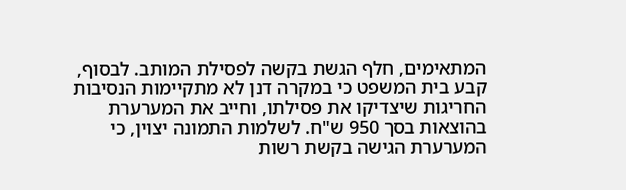המתאימים, חלף הגשת בקשה לפסילת המותב. לבסוף, קבע בית המשפט כי במקרה דנן לא מתקיימות הנסיבות החריגות שיצדיקו את פסילתו, וחייב את המערערת בהוצאות בסך 950 ש"ח. לשלמות התמונה יצוין, כי המערערת הגישה בקשת רשות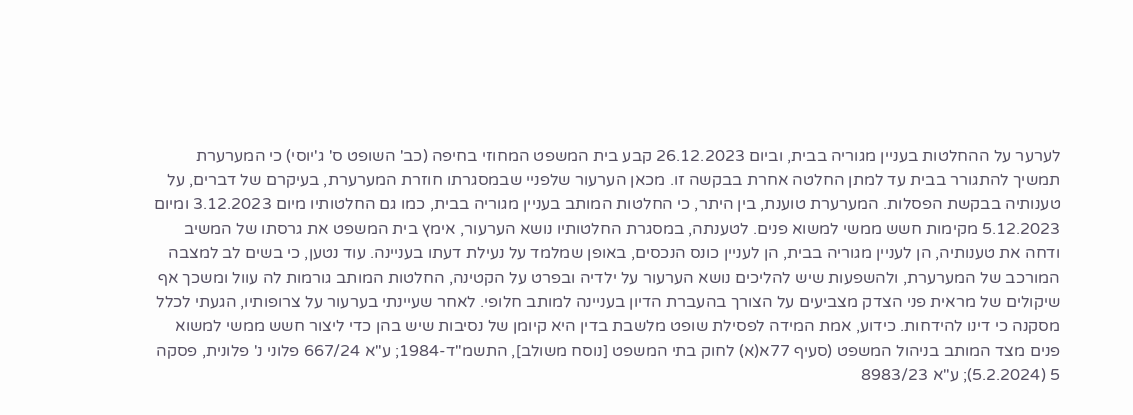לערער על ההחלטות בעניין מגוריה בבית, וביום 26.12.2023 קבע בית המשפט המחוזי בחיפה (כב' השופט ס' ג'יוסי) כי המערערת תמשיך להתגורר בבית עד למתן החלטה אחרת בבקשה זו. מכאן הערעור שלפניי שבמסגרתו חוזרת המערערת, בעיקרם של דברים, על טענותיה בבקשת הפסלות. המערערת טוענת, בין היתר, כי החלטות המותב בעניין מגוריה בבית, כמו גם החלטותיו מיום 3.12.2023 ומיום 5.12.2023 מקימות חשש ממשי למשוא פנים. לטענתה, במסגרת החלטותיו נושא הערעור, אימץ בית המשפט את גרסתו של המשיב ודחה את טענותיה, הן לעניין מגוריה בבית, הן לעניין כונס הנכסים, באופן שמלמד על נעילת דעתו בעניינה. עוד נטען, כי בשים לב למצבה המורכב של המערערת, ולהשפעות שיש להליכים נושא הערעור על ילדיה ובפרט על הקטינה, החלטות המותב גורמות לה עוול ומשכך אף שיקולים של מראית פני הצדק מצביעים על הצורך בהעברת הדיון בעניינה למותב חלופי. לאחר שעיינתי בערעור על צרופותיו, הגעתי לכלל מסקנה כי דינו להידחות. כידוע, אמת המידה לפסילת שופט מלשבת בדין היא קיומן של נסיבות שיש בהן כדי ליצור חשש ממשי למשוא פנים מצד המותב בניהול המשפט (סעיף 77א(א) לחוק בתי המשפט [נוסח משולב], התשמ"ד-1984; ע"א 667/24 פלוני נ' פלונית, פסקה 5 (5.2.2024); ע"א 8983/23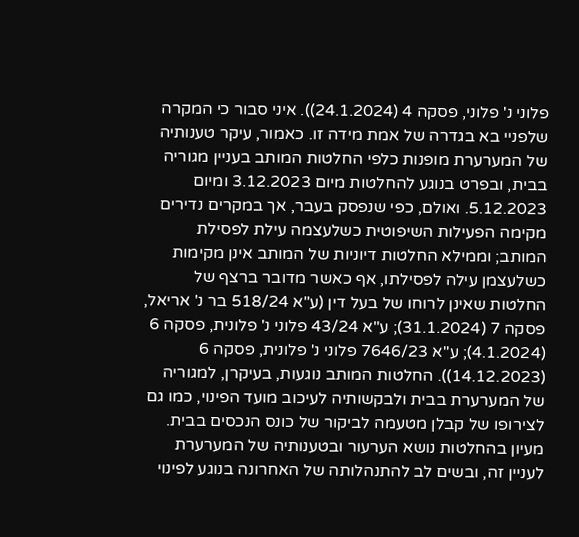פלוני נ' פלוני, פסקה 4 (24.1.2024)). איני סבור כי המקרה שלפניי בא בגדרה של אמת מידה זו. כאמור, עיקר טענותיה של המערערת מופנות כלפי החלטות המותב בעניין מגוריה בבית, ובפרט בנוגע להחלטות מיום 3.12.2023 ומיום 5.12.2023. ואולם, כפי שנפסק בעבר, אך במקרים נדירים מקימה הפעילות השיפוטית כשלעצמה עילת לפסילת המותב; וממילא החלטות דיוניות של המותב אינן מקימות כשלעצמן עילה לפסילתו, אף כאשר מדובר ברצף של החלטות שאינן לרוחו של בעל דין (ע"א 518/24 בר נ' אריאל, פסקה 7 (31.1.2024); ע"א 43/24 פלוני נ' פלונית, פסקה 6 (4.1.2024); ע"א 7646/23 פלוני נ' פלונית, פסקה 6 (14.12.2023)). החלטות המותב נוגעות, בעיקרן, למגוריה של המערערת בבית ולבקשותיה לעיכוב מועד הפינוי, כמו גם לצירופו של קבלן מטעמה לביקור של כונס הנכסים בבית. מעיון בהחלטות נושא הערעור ובטענותיה של המערערת לעניין זה, ובשים לב להתנהלותה של האחרונה בנוגע לפינוי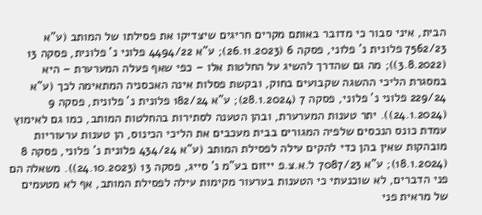הבית, איני סבור כי מדובר באותם מקרים חריגים שיצדיקו את פסילתו של המותב (ע"א 7562/23 פלונית נ' פלוני, פסקה 6 (26.11.2023); ע"א 4494/22 פלוני נ' פלונית, פסקה 13 (3.8.2022)); מה גם שהדרך להשיג על החלטות אלו – כפי שאף פעלה המערערת – היא במסגרת הליכי ההשגה שקבועים בחוק, ובקשת פסלות אינה האכסניה המתאימה לכך (ע"א 229/24 פלוני נ' פלוני, פסקה 7 (28.1.2024); ע"א 182/24 פלונית נ' פלונית, פסקה 9 (24.1.2024)). יתר טענות המערערת, ובהן הטענה לסתירות בהחלטות המותב, כמו גם לאימוץ עמדת כונס הנכסים שלפיה המגורים בבית מעכבים את הליכי הכינוס, הן טענות ערעוריות מובהקות שאין בהן כדי להקים עילה לפסילת המותב (ע"א 434/24 פלונית נ' פלוני, פסקה 8 (18.1.2024); ע"א 7087/23 ל.א.צ.פ ייזום בע"מ נ' סייג, פסקה 13 (24.10.2023)). משאלה הם פני הדברים, לא שוכנעתי כי הטענות בערעור מקימות עילה לפסילת המותב, אף לא מטעמים של מראית פני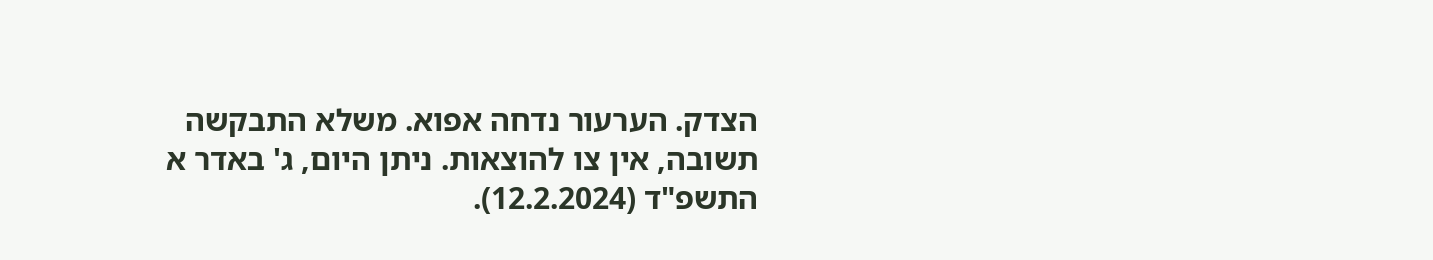הצדק. הערעור נדחה אפוא. משלא התבקשה תשובה, אין צו להוצאות. ניתן היום, ג' באדר א התשפ"ד (12.2.2024).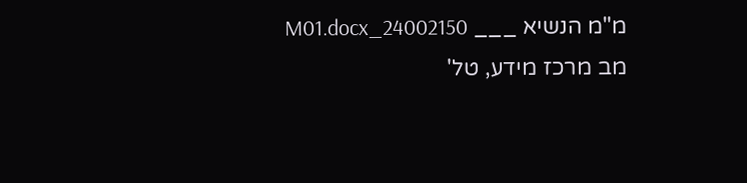מ"מ הנשיא ___ 24002150_M01.docx מב מרכז מידע, טל'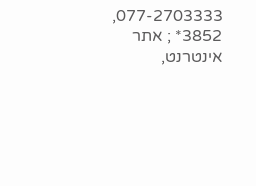077-2703333, 3852* ; אתר אינטרנט,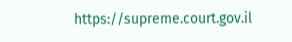https://supreme.court.gov.il